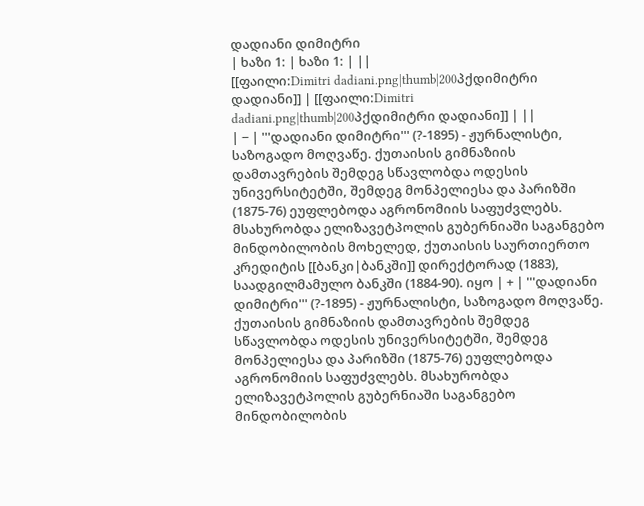დადიანი დიმიტრი
| ხაზი 1: | ხაზი 1: | ||
[[ფაილი:Dimitri dadiani.png|thumb|200პქდიმიტრი დადიანი]] | [[ფაილი:Dimitri dadiani.png|thumb|200პქდიმიტრი დადიანი]] | ||
| − | '''დადიანი დიმიტრი''' (?-1895) - ჟურნალისტი, საზოგადო მოღვაწე. ქუთაისის გიმნაზიის დამთავრების შემდეგ სწავლობდა ოდესის უნივერსიტეტში, შემდეგ მონპელიესა და პარიზში (1875-76) ეუფლებოდა აგრონომიის საფუძვლებს. მსახურობდა ელიზავეტპოლის გუბერნიაში საგანგებო მინდობილობის მოხელედ, ქუთაისის საურთიერთო კრედიტის [[ბანკი|ბანკში]] დირექტორად (1883), საადგილმამულო ბანკში (1884-90). იყო | + | '''დადიანი დიმიტრი''' (?-1895) - ჟურნალისტი, საზოგადო მოღვაწე. ქუთაისის გიმნაზიის დამთავრების შემდეგ სწავლობდა ოდესის უნივერსიტეტში, შემდეგ მონპელიესა და პარიზში (1875-76) ეუფლებოდა აგრონომიის საფუძვლებს. მსახურობდა ელიზავეტპოლის გუბერნიაში საგანგებო მინდობილობის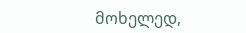მოხელედ,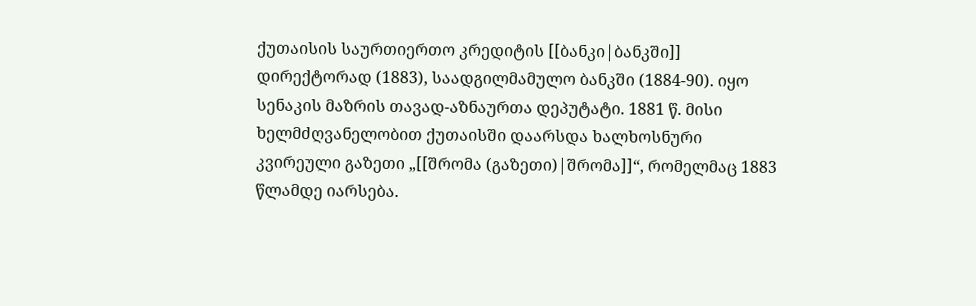ქუთაისის საურთიერთო კრედიტის [[ბანკი|ბანკში]] დირექტორად (1883), საადგილმამულო ბანკში (1884-90). იყო სენაკის მაზრის თავად-აზნაურთა დეპუტატი. 1881 წ. მისი ხელმძღვანელობით ქუთაისში დაარსდა ხალხოსნური კვირეული გაზეთი „[[შრომა (გაზეთი)|შრომა]]“, რომელმაც 1883 წლამდე იარსება.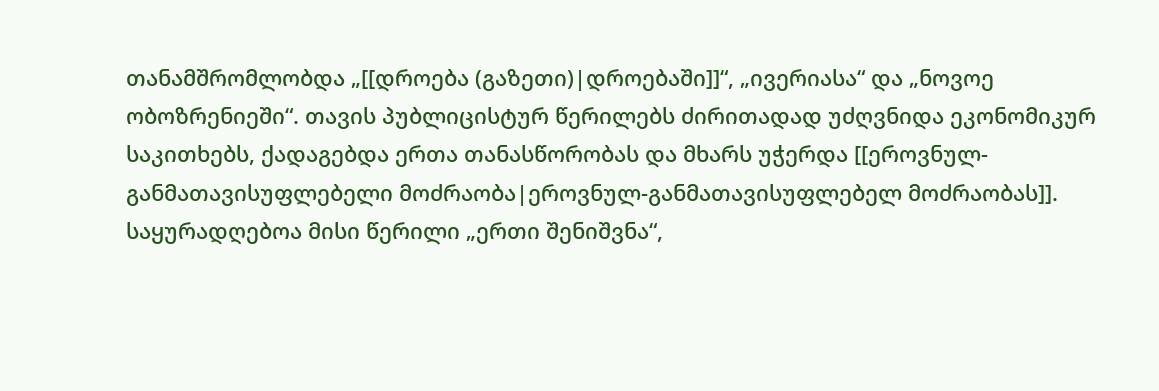თანამშრომლობდა „[[დროება (გაზეთი)|დროებაში]]“, „ივერიასა“ და „ნოვოე ობოზრენიეში“. თავის პუბლიცისტურ წერილებს ძირითადად უძღვნიდა ეკონომიკურ საკითხებს, ქადაგებდა ერთა თანასწორობას და მხარს უჭერდა [[ეროვნულ-განმათავისუფლებელი მოძრაობა|ეროვნულ-განმათავისუფლებელ მოძრაობას]]. საყურადღებოა მისი წერილი „ერთი შენიშვნა“,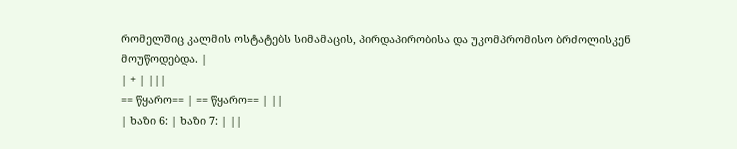რომელშიც კალმის ოსტატებს სიმამაცის, პირდაპირობისა და უკომპრომისო ბრძოლისკენ მოუწოდებდა. |
| + | |||
== წყარო== | == წყარო== | ||
| ხაზი 6: | ხაზი 7: | ||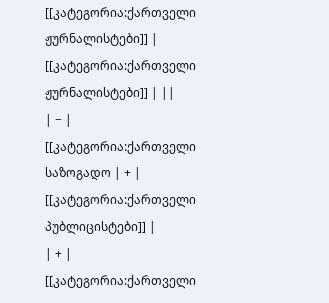[[კატეგორია:ქართველი ჟურნალისტები]] | [[კატეგორია:ქართველი ჟურნალისტები]] | ||
| − | [[კატეგორია:ქართველი საზოგადო | + | [[კატეგორია:ქართველი პუბლიცისტები]] |
| + | [[კატეგორია:ქართველი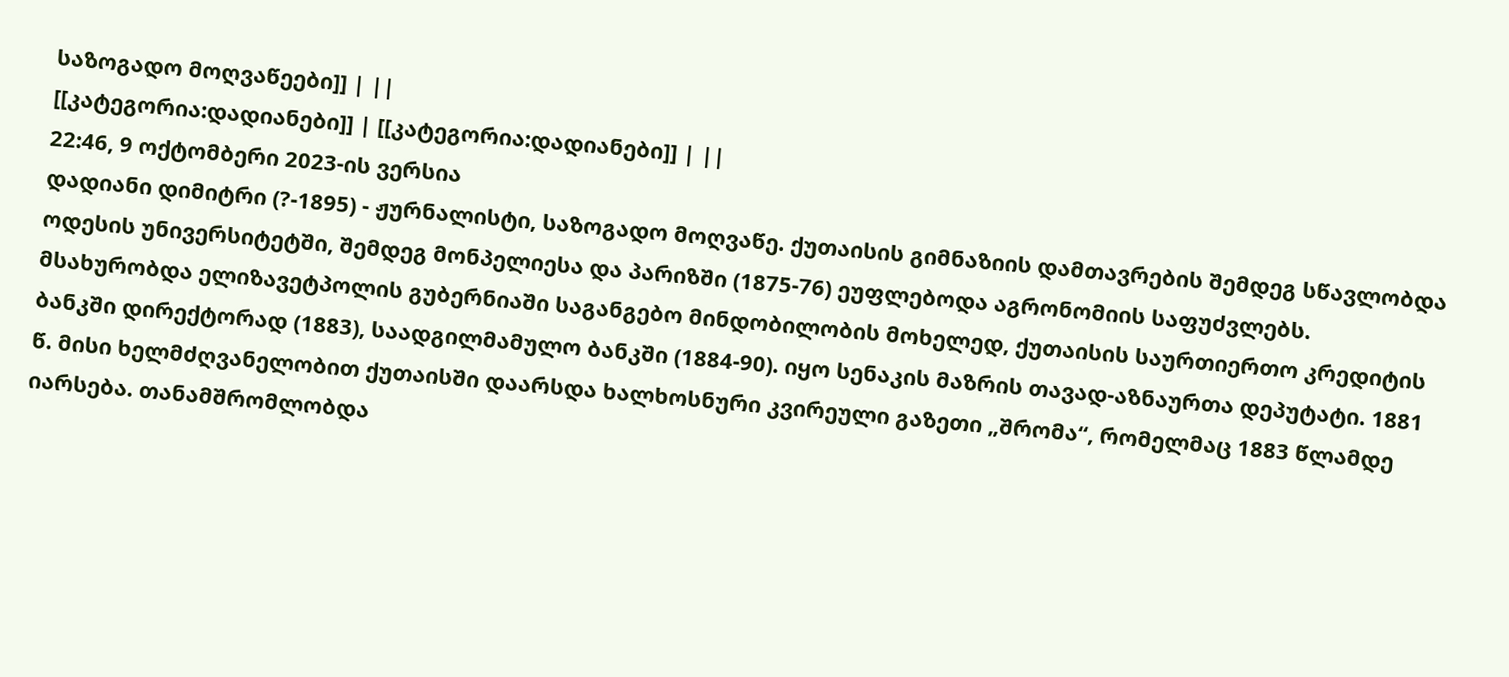საზოგადო მოღვაწეები]] | ||
[[კატეგორია:დადიანები]] | [[კატეგორია:დადიანები]] | ||
22:46, 9 ოქტომბერი 2023-ის ვერსია
დადიანი დიმიტრი (?-1895) - ჟურნალისტი, საზოგადო მოღვაწე. ქუთაისის გიმნაზიის დამთავრების შემდეგ სწავლობდა ოდესის უნივერსიტეტში, შემდეგ მონპელიესა და პარიზში (1875-76) ეუფლებოდა აგრონომიის საფუძვლებს. მსახურობდა ელიზავეტპოლის გუბერნიაში საგანგებო მინდობილობის მოხელედ, ქუთაისის საურთიერთო კრედიტის ბანკში დირექტორად (1883), საადგილმამულო ბანკში (1884-90). იყო სენაკის მაზრის თავად-აზნაურთა დეპუტატი. 1881 წ. მისი ხელმძღვანელობით ქუთაისში დაარსდა ხალხოსნური კვირეული გაზეთი „შრომა“, რომელმაც 1883 წლამდე იარსება. თანამშრომლობდა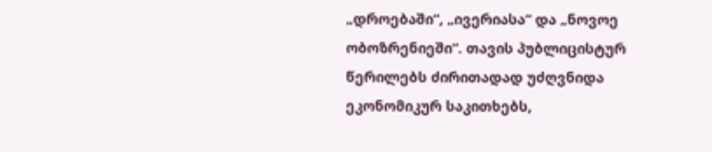„დროებაში“, „ივერიასა“ და „ნოვოე ობოზრენიეში“. თავის პუბლიცისტურ წერილებს ძირითადად უძღვნიდა ეკონომიკურ საკითხებს,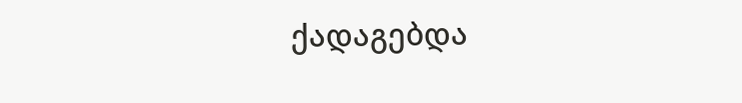ქადაგებდა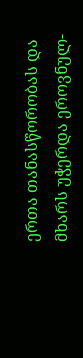ერთა თანასწორობას და მხარს უჭერდა ეროვნულ-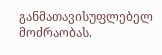განმათავისუფლებელ მოძრაობას.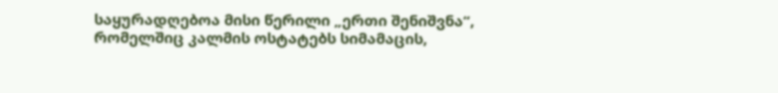საყურადღებოა მისი წერილი „ერთი შენიშვნა“, რომელშიც კალმის ოსტატებს სიმამაცის,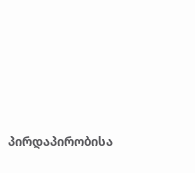პირდაპირობისა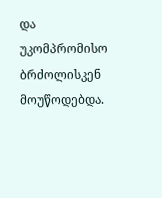და უკომპრომისო ბრძოლისკენ მოუწოდებდა.